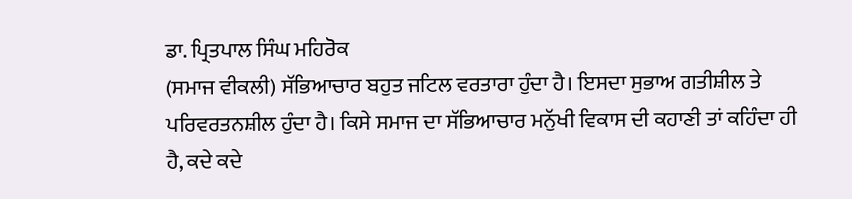ਡਾ. ਪ੍ਰਿਤਪਾਲ ਸਿੰਘ ਮਹਿਰੋਕ
(ਸਮਾਜ ਵੀਕਲੀ) ਸੱਭਿਆਚਾਰ ਬਹੁਤ ਜਟਿਲ ਵਰਤਾਰਾ ਹੁੰਦਾ ਹੈ। ਇਸਦਾ ਸੁਭਾਅ ਗਤੀਸ਼ੀਲ ਤੇ ਪਰਿਵਰਤਨਸ਼ੀਲ ਹੁੰਦਾ ਹੈ। ਕਿਸੇ ਸਮਾਜ ਦਾ ਸੱਭਿਆਚਾਰ ਮਨੁੱਖੀ ਵਿਕਾਸ ਦੀ ਕਹਾਣੀ ਤਾਂ ਕਹਿੰਦਾ ਹੀ ਹੈ, ਕਦੇ ਕਦੇ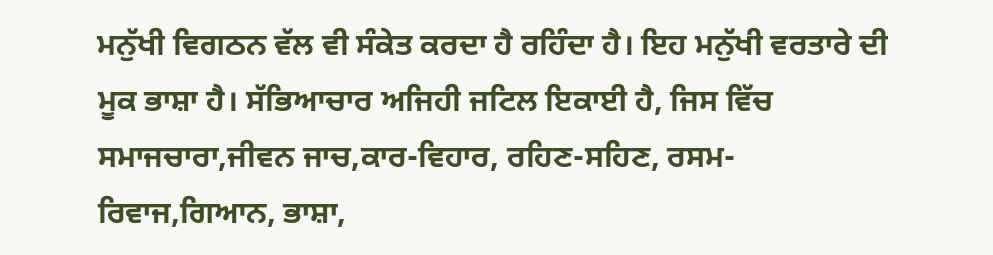ਮਨੁੱਖੀ ਵਿਗਠਨ ਵੱਲ ਵੀ ਸੰਕੇਤ ਕਰਦਾ ਹੈ ਰਹਿੰਦਾ ਹੈ। ਇਹ ਮਨੁੱਖੀ ਵਰਤਾਰੇ ਦੀ ਮੂਕ ਭਾਸ਼ਾ ਹੈ। ਸੱਭਿਆਚਾਰ ਅਜਿਹੀ ਜਟਿਲ ਇਕਾਈ ਹੈ, ਜਿਸ ਵਿੱਚ ਸਮਾਜਚਾਰਾ,ਜੀਵਨ ਜਾਚ,ਕਾਰ-ਵਿਹਾਰ, ਰਹਿਣ-ਸਹਿਣ, ਰਸਮ-ਰਿਵਾਜ,ਗਿਆਨ, ਭਾਸ਼ਾ,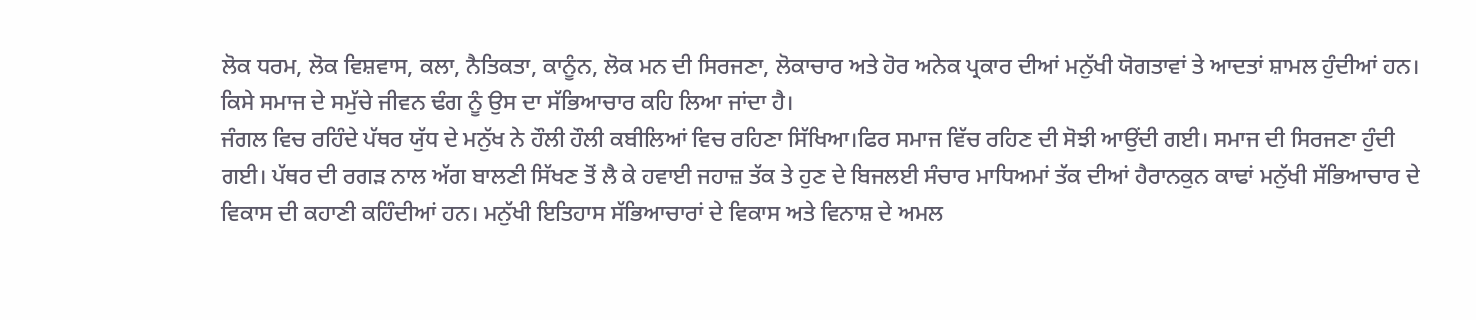ਲੋਕ ਧਰਮ, ਲੋਕ ਵਿਸ਼ਵਾਸ, ਕਲਾ, ਨੈਤਿਕਤਾ, ਕਾਨੂੰਨ, ਲੋਕ ਮਨ ਦੀ ਸਿਰਜਣਾ, ਲੋਕਾਚਾਰ ਅਤੇ ਹੋਰ ਅਨੇਕ ਪ੍ਰਕਾਰ ਦੀਆਂ ਮਨੁੱਖੀ ਯੋਗਤਾਵਾਂ ਤੇ ਆਦਤਾਂ ਸ਼ਾਮਲ ਹੁੰਦੀਆਂ ਹਨ। ਕਿਸੇ ਸਮਾਜ ਦੇ ਸਮੁੱਚੇ ਜੀਵਨ ਢੰਗ ਨੂੰ ਉਸ ਦਾ ਸੱਭਿਆਚਾਰ ਕਹਿ ਲਿਆ ਜਾਂਦਾ ਹੈ।
ਜੰਗਲ ਵਿਚ ਰਹਿੰਦੇ ਪੱਥਰ ਯੁੱਧ ਦੇ ਮਨੁੱਖ ਨੇ ਹੌਲੀ ਹੌਲੀ ਕਬੀਲਿਆਂ ਵਿਚ ਰਹਿਣਾ ਸਿੱਖਿਆ।ਫਿਰ ਸਮਾਜ ਵਿੱਚ ਰਹਿਣ ਦੀ ਸੋਝੀ ਆਉਂਦੀ ਗਈ। ਸਮਾਜ ਦੀ ਸਿਰਜਣਾ ਹੁੰਦੀ ਗਈ। ਪੱਥਰ ਦੀ ਰਗੜ ਨਾਲ ਅੱਗ ਬਾਲਣੀ ਸਿੱਖਣ ਤੋਂ ਲੈ ਕੇ ਹਵਾਈ ਜਹਾਜ਼ ਤੱਕ ਤੇ ਹੁਣ ਦੇ ਬਿਜਲਈ ਸੰਚਾਰ ਮਾਧਿਅਮਾਂ ਤੱਕ ਦੀਆਂ ਹੈਰਾਨਕੁਨ ਕਾਢਾਂ ਮਨੁੱਖੀ ਸੱਭਿਆਚਾਰ ਦੇ ਵਿਕਾਸ ਦੀ ਕਹਾਣੀ ਕਹਿੰਦੀਆਂ ਹਨ। ਮਨੁੱਖੀ ਇਤਿਹਾਸ ਸੱਭਿਆਚਾਰਾਂ ਦੇ ਵਿਕਾਸ ਅਤੇ ਵਿਨਾਸ਼ ਦੇ ਅਮਲ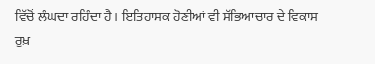ਵਿੱਚੋਂ ਲੰਘਦਾ ਰਹਿੰਦਾ ਹੈ। ਇਤਿਹਾਸਕ ਹੋਣੀਆਂ ਵੀ ਸੱਭਿਆਚਾਰ ਦੇ ਵਿਕਾਸ ਰੁਖ਼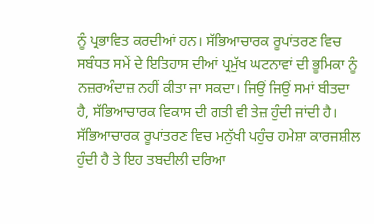ਨੂੰ ਪ੍ਰਭਾਵਿਤ ਕਰਦੀਆਂ ਹਨ। ਸੱਭਿਆਚਾਰਕ ਰੂਪਾਂਤਰਣ ਵਿਚ ਸਬੰਧਤ ਸਮੇਂ ਦੇ ਇਤਿਹਾਸ ਦੀਆਂ ਪ੍ਰਮੁੱਖ ਘਟਨਾਵਾਂ ਦੀ ਭੂਮਿਕਾ ਨੂੰ ਨਜ਼ਰਅੰਦਾਜ਼ ਨਹੀਂ ਕੀਤਾ ਜਾ ਸਕਦਾ। ਜਿਉਂ ਜਿਉਂ ਸਮਾਂ ਬੀਤਦਾ ਹੈ, ਸੱਭਿਆਚਾਰਕ ਵਿਕਾਸ ਦੀ ਗਤੀ ਵੀ ਤੇਜ਼ ਹੁੰਦੀ ਜਾਂਦੀ ਹੈ। ਸੱਭਿਆਚਾਰਕ ਰੂਪਾਂਤਰਣ ਵਿਚ ਮਨੁੱਖੀ ਪਹੁੰਚ ਹਮੇਸ਼ਾ ਕਾਰਜਸ਼ੀਲ ਹੁੰਦੀ ਹੈ ਤੇ ਇਹ ਤਬਦੀਲੀ ਦਰਿਆ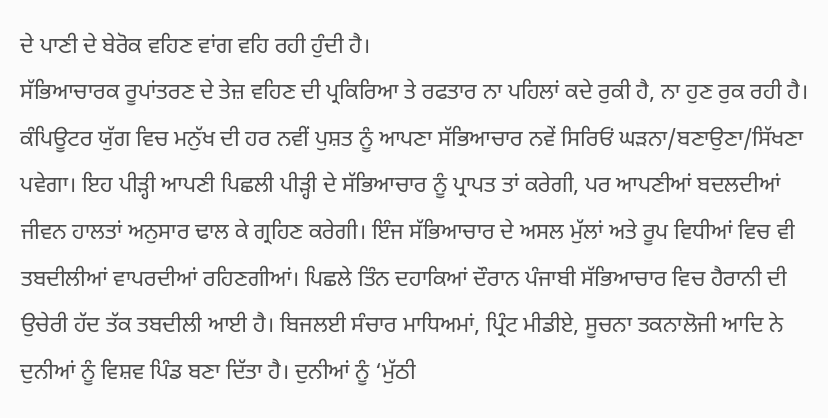ਦੇ ਪਾਣੀ ਦੇ ਬੇਰੋਕ ਵਹਿਣ ਵਾਂਗ ਵਹਿ ਰਹੀ ਹੁੰਦੀ ਹੈ।
ਸੱਭਿਆਚਾਰਕ ਰੂਪਾਂਤਰਣ ਦੇ ਤੇਜ਼ ਵਹਿਣ ਦੀ ਪ੍ਰਕਿਰਿਆ ਤੇ ਰਫਤਾਰ ਨਾ ਪਹਿਲਾਂ ਕਦੇ ਰੁਕੀ ਹੈ, ਨਾ ਹੁਣ ਰੁਕ ਰਹੀ ਹੈ। ਕੰਪਿਊਟਰ ਯੁੱਗ ਵਿਚ ਮਨੁੱਖ ਦੀ ਹਰ ਨਵੀਂ ਪੁਸ਼ਤ ਨੂੰ ਆਪਣਾ ਸੱਭਿਆਚਾਰ ਨਵੇਂ ਸਿਰਿਓਂ ਘੜਨਾ/ਬਣਾਉਣਾ/ਸਿੱਖਣਾ ਪਵੇਗਾ। ਇਹ ਪੀੜ੍ਹੀ ਆਪਣੀ ਪਿਛਲੀ ਪੀੜ੍ਹੀ ਦੇ ਸੱਭਿਆਚਾਰ ਨੂੰ ਪ੍ਰਾਪਤ ਤਾਂ ਕਰੇਗੀ, ਪਰ ਆਪਣੀਆਂ ਬਦਲਦੀਆਂ ਜੀਵਨ ਹਾਲਤਾਂ ਅਨੁਸਾਰ ਢਾਲ ਕੇ ਗ੍ਰਹਿਣ ਕਰੇਗੀ। ਇੰਜ ਸੱਭਿਆਚਾਰ ਦੇ ਅਸਲ ਮੁੱਲਾਂ ਅਤੇ ਰੂਪ ਵਿਧੀਆਂ ਵਿਚ ਵੀ ਤਬਦੀਲੀਆਂ ਵਾਪਰਦੀਆਂ ਰਹਿਣਗੀਆਂ। ਪਿਛਲੇ ਤਿੰਨ ਦਹਾਕਿਆਂ ਦੌਰਾਨ ਪੰਜਾਬੀ ਸੱਭਿਆਚਾਰ ਵਿਚ ਹੈਰਾਨੀ ਦੀ ਉਚੇਰੀ ਹੱਦ ਤੱਕ ਤਬਦੀਲੀ ਆਈ ਹੈ। ਬਿਜਲਈ ਸੰਚਾਰ ਮਾਧਿਅਮਾਂ, ਪ੍ਰਿੰਟ ਮੀਡੀਏ, ਸੂਚਨਾ ਤਕਨਾਲੋਜੀ ਆਦਿ ਨੇ ਦੁਨੀਆਂ ਨੂੰ ਵਿਸ਼ਵ ਪਿੰਡ ਬਣਾ ਦਿੱਤਾ ਹੈ। ਦੁਨੀਆਂ ਨੂੰ ‘ਮੁੱਠੀ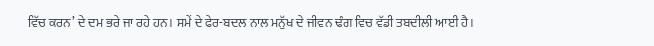ਵਿੱਚ ਕਰਨ’ ਦੇ ਦਮ ਭਰੇ ਜਾ ਰਹੇ ਹਨ। ਸਮੇਂ ਦੇ ਫੇਰ-ਬਦਲ ਨਾਲ ਮਨੁੱਖ ਦੇ ਜੀਵਨ ਢੰਗ ਵਿਚ ਵੱਡੀ ਤਬਦੀਲੀ ਆਈ ਹੈ।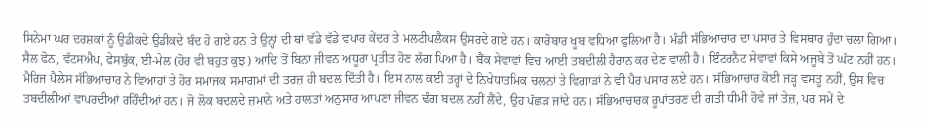ਸਿਨੇਮਾ ਘਰ ਦਰਸ਼ਕਾਂ ਨੂੰ ਉਡੀਕਦੇ ਉਡੀਕਦੇ ਬੰਦ ਹੋ ਗਏ ਹਨ ਤੇ ਉਨ੍ਹਾਂ ਦੀ ਥਾਂ ਵੱਡੇ ਵੱਡੇ ਵਪਾਰ ਕੇਂਦਰ ਤੇ ਮਲਟੀਪਲੈਕਸ ਉਸਰਦੇ ਗਏ ਹਨ। ਕਾਰੋਬਾਰ ਖੂਬ ਵਧਿਆ ਫੁਲਿਆ ਹੈ। ਮੰਡੀ ਸੱਭਿਆਚਾਰ ਦਾ ਪਸਾਰ ਤੇ ਵਿਸਥਾਰ ਹੁੰਦਾ ਚਲਾ ਗਿਆ। ਸੈਲ ਫੋਨ, ਵੱਟਸਐਪ, ਫੇਸਬੁੱਕ, ਈ-ਮੇਲ (ਹੋਰ ਵੀ ਬਹੁਤ ਕੁਝ) ਆਦਿ ਤੋਂ ਬਿਨਾ ਜੀਵਨ ਅਧੂਰਾ ਪ੍ਰਤੀਤ ਹੋਣ ਲੱਗ ਪਿਆ ਹੈ। ਬੈਂਕ ਸੇਵਾਵਾਂ ਵਿਚ ਆਈ ਤਬਦੀਲੀ ਹੈਰਾਨ ਕਰ ਦੇਣ ਵਾਲੀ ਹੈ। ਇੰਟਰਨੈਟ ਸੇਵਾਵਾਂ ਕਿਸੇ ਅਜੂਬੇ ਤੋਂ ਘੱਟ ਨਹੀਂ ਹਨ। ਮੈਰਿਜ ਪੈਲੇਸ ਸੱਭਿਆਚਾਰ ਨੇ ਵਿਆਹਾਂ ਤੇ ਹੋਰ ਸਮਾਜਕ ਸਮਾਗਮਾਂ ਦੀ ਤਰਜ਼ ਹੀ ਬਦਲ ਦਿੱਤੀ ਹੈ। ਇਸ ਨਾਲ ਕਈ ਤਰ੍ਹਾਂ ਦੇ ਨਿਖੇਧਾਤਮਿਕ ਚਲਨਾਂ ਤੇ ਵਿਗਾੜਾਂ ਨੇ ਵੀ ਪੈਰ ਪਸਾਰ ਲਏ ਹਨ। ਸੱਭਿਆਚਾਰ ਕੋਈ ਜੜ੍ਹ ਵਸਤੂ ਨਹੀਂ, ਉਸ ਵਿਚ ਤਬਦੀਲੀਆਂ ਵਾਪਰਦੀਆਂ ਰਹਿੰਦੀਆਂ ਹਨ। ਜੋ ਲੋਕ ਬਦਲਦੇ ਜ਼ਮਾਨੇ ਅਤੇ ਹਾਲਤਾਂ ਅਨੁਸਾਰ ਆਪਣਾ ਜੀਵਨ ਢੰਗ ਬਦਲ ਨਹੀਂ ਲੈਂਦੇ, ਉਹ ਪੱਛੜ ਜਾਂਦੇ ਹਨ। ਸੱਭਿਆਚਾਰਕ ਰੂਪਾਂਤਰਣ ਦੀ ਗਤੀ ਧੀਮੀ ਹੋਵੇ ਜਾਂ ਤੇਜ਼, ਪਰ ਸਮੇਂ ਦੇ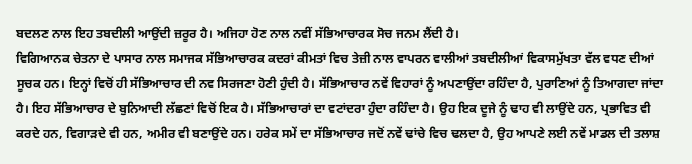ਬਦਲਣ ਨਾਲ ਇਹ ਤਬਦੀਲੀ ਆਉਂਦੀ ਜ਼ਰੂਰ ਹੈ। ਅਜਿਹਾ ਹੋਣ ਨਾਲ ਨਵੀਂ ਸੱਭਿਆਚਾਰਕ ਸੋਚ ਜਨਮ ਲੈਂਦੀ ਹੈ।
ਵਿਗਿਆਨਕ ਚੇਤਨਾ ਦੇ ਪਾਸਾਰ ਨਾਲ ਸਮਾਜਕ ਸੱਭਿਆਚਾਰਕ ਕਦਰਾਂ ਕੀਮਤਾਂ ਵਿਚ ਤੇਜ਼ੀ ਨਾਲ ਵਾਪਰਨ ਵਾਲੀਆਂ ਤਬਦੀਲੀਆਂ ਵਿਕਾਸਮੁੱਖਤਾ ਵੱਲ ਵਧਣ ਦੀਆਂ ਸੂਚਕ ਹਨ। ਇਨ੍ਹਾਂ ਵਿਚੋਂ ਹੀ ਸੱਭਿਆਚਾਰ ਦੀ ਨਵ ਸਿਰਜਣਾ ਹੋਣੀ ਹੁੰਦੀ ਹੈ। ਸੱਭਿਆਚਾਰ ਨਵੇਂ ਵਿਹਾਰਾਂ ਨੂੰ ਅਪਣਾਉਂਦਾ ਰਹਿੰਦਾ ਹੈ, ਪੁਰਾਣਿਆਂ ਨੂੰ ਤਿਆਗਦਾ ਜਾਂਦਾ ਹੈ। ਇਹ ਸੱਭਿਆਚਾਰ ਦੇ ਬੁਨਿਆਦੀ ਲੱਛਣਾਂ ਵਿਚੋਂ ਇਕ ਹੈ। ਸੱਭਿਆਚਾਰਾਂ ਦਾ ਵਟਾਂਦਰਾ ਹੁੰਦਾ ਰਹਿੰਦਾ ਹੈ। ਉਹ ਇਕ ਦੂਜੇ ਨੂੰ ਢਾਹ ਵੀ ਲਾਉਂਦੇ ਹਨ, ਪ੍ਰਭਾਵਿਤ ਵੀ ਕਰਦੇ ਹਨ, ਵਿਗਾੜਦੇ ਵੀ ਹਨ, ਅਮੀਰ ਵੀ ਬਣਾਉਂਦੇ ਹਨ। ਹਰੇਕ ਸਮੇਂ ਦਾ ਸੱਭਿਆਚਾਰ ਜਦੋਂ ਨਵੇਂ ਢਾਂਚੇ ਵਿਚ ਢਲਦਾ ਹੈ, ਉਹ ਆਪਣੇ ਲਈ ਨਵੇਂ ਮਾਡਲ ਦੀ ਤਲਾਸ਼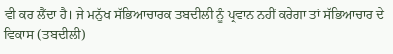ਵੀ ਕਰ ਲੈਂਦਾ ਹੈ। ਜੇ ਮਨੁੱਖ ਸੱਭਿਆਚਾਰਕ ਤਬਦੀਲੀ ਨੂੰ ਪ੍ਰਵਾਨ ਨਹੀਂ ਕਰੇਗਾ ਤਾਂ ਸੱਭਿਆਚਾਰ ਦੇ ਵਿਕਾਸ (ਤਬਦੀਲੀ)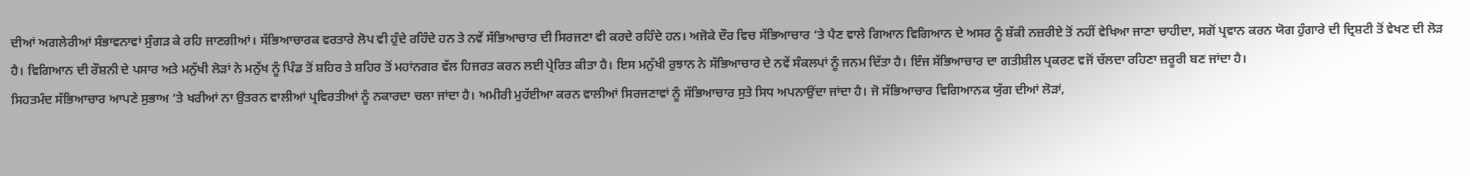ਦੀਆਂ ਅਗਲੇਰੀਆਂ ਸੰਭਾਵਨਾਵਾਂ ਸੁੰਗੜ ਕੇ ਰਹਿ ਜਾਣਗੀਆਂ। ਸੱਭਿਆਚਾਰਕ ਵਰਤਾਰੇ ਲੋਪ ਵੀ ਹੁੰਦੇ ਰਹਿੰਦੇ ਹਨ ਤੇ ਨਵੇਂ ਸੱਭਿਆਚਾਰ ਦੀ ਸਿਰਜਣਾ ਵੀ ਕਰਦੇ ਰਹਿੰਦੇ ਹਨ। ਅਜੋਕੇ ਦੌਰ ਵਿਚ ਸੱਭਿਆਚਾਰ ‘ਤੇ ਪੈਣ ਵਾਲੇ ਗਿਆਨ ਵਿਗਿਆਨ ਦੇ ਅਸਰ ਨੂੰ ਸ਼ੱਕੀ ਨਜ਼ਰੀਏ ਤੋਂ ਨਹੀਂ ਵੇਖਿਆ ਜਾਣਾ ਚਾਹੀਦਾ, ਸਗੋਂ ਪ੍ਰਵਾਨ ਕਰਨ ਯੋਗ ਹੁੰਗਾਰੇ ਦੀ ਦ੍ਰਿਸ਼ਟੀ ਤੋਂ ਵੇਖਣ ਦੀ ਲੋੜ ਹੈ। ਵਿਗਿਆਨ ਦੀ ਰੌਸ਼ਨੀ ਦੇ ਪਸਾਰ ਅਤੇ ਮਨੁੱਖੀ ਲੋੜਾਂ ਨੇ ਮਨੁੱਖ ਨੂੰ ਪਿੰਡ ਤੋਂ ਸ਼ਹਿਰ ਤੇ ਸ਼ਹਿਰ ਤੋਂ ਮਹਾਂਨਗਰ ਵੱਲ ਹਿਜਰਤ ਕਰਨ ਲਈ ਪ੍ਰੇਰਿਤ ਕੀਤਾ ਹੈ। ਇਸ ਮਨੁੱਖੀ ਰੁਝਾਨ ਨੇ ਸੱਭਿਆਚਾਰ ਦੇ ਨਵੇਂ ਸੰਕਲਪਾਂ ਨੂੰ ਜਨਮ ਦਿੱਤਾ ਹੈ। ਇੰਜ ਸੱਭਿਆਚਾਰ ਦਾ ਗਤੀਸ਼ੀਲ ਪ੍ਰਕਰਣ ਵਜੋਂ ਚੱਲਦਾ ਰਹਿਣਾ ਜ਼ਰੂਰੀ ਬਣ ਜਾਂਦਾ ਹੈ।
ਸਿਹਤਮੰਦ ਸੱਭਿਆਚਾਰ ਆਪਣੇ ਸੁਭਾਅ ‘ਤੇ ਖਰੀਆਂ ਨਾ ਉਤਰਨ ਵਾਲੀਆਂ ਪ੍ਰਵਿਰਤੀਆਂ ਨੂੰ ਨਕਾਰਦਾ ਚਲਾ ਜਾਂਦਾ ਹੈ। ਅਮੀਰੀ ਮੁਹੱਈਆ ਕਰਨ ਵਾਲੀਆਂ ਸਿਰਜਣਾਵਾਂ ਨੂੰ ਸੱਭਿਆਚਾਰ ਸੁਤੇ ਸਿਧ ਅਪਨਾਉਂਦਾ ਜਾਂਦਾ ਹੈ। ਜੋ ਸੱਭਿਆਚਾਰ ਵਿਗਿਆਨਕ ਯੁੱਗ ਦੀਆਂ ਲੋੜਾਂ,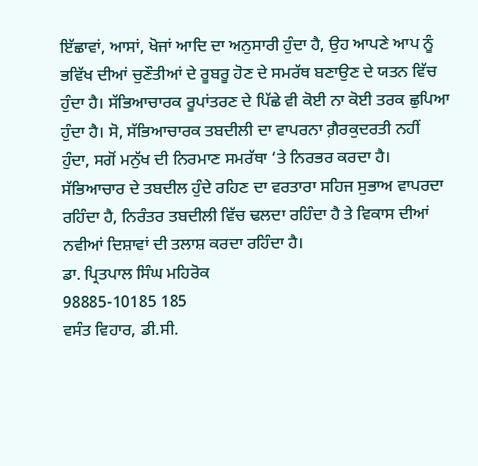ਇੱਛਾਵਾਂ, ਆਸਾਂ, ਖੋਜਾਂ ਆਦਿ ਦਾ ਅਨੁਸਾਰੀ ਹੁੰਦਾ ਹੈ, ਉਹ ਆਪਣੇ ਆਪ ਨੂੰ ਭਵਿੱਖ ਦੀਆਂ ਚੁਣੌਤੀਆਂ ਦੇ ਰੂਬਰੂ ਹੋਣ ਦੇ ਸਮਰੱਥ ਬਣਾਉਣ ਦੇ ਯਤਨ ਵਿੱਚ ਹੁੰਦਾ ਹੈ। ਸੱਭਿਆਚਾਰਕ ਰੂਪਾਂਤਰਣ ਦੇ ਪਿੱਛੇ ਵੀ ਕੋਈ ਨਾ ਕੋਈ ਤਰਕ ਛੁਪਿਆ ਹੁੰਦਾ ਹੈ। ਸੋ, ਸੱਭਿਆਚਾਰਕ ਤਬਦੀਲੀ ਦਾ ਵਾਪਰਨਾ ਗ਼ੈਰਕੁਦਰਤੀ ਨਹੀਂ ਹੁੰਦਾ, ਸਗੋਂ ਮਨੁੱਖ ਦੀ ਨਿਰਮਾਣ ਸਮਰੱਥਾ ‘ਤੇ ਨਿਰਭਰ ਕਰਦਾ ਹੈ। ਸੱਭਿਆਚਾਰ ਦੇ ਤਬਦੀਲ ਹੁੰਦੇ ਰਹਿਣ ਦਾ ਵਰਤਾਰਾ ਸਹਿਜ ਸੁਭਾਅ ਵਾਪਰਦਾ ਰਹਿੰਦਾ ਹੈ, ਨਿਰੰਤਰ ਤਬਦੀਲੀ ਵਿੱਚ ਢਲਦਾ ਰਹਿੰਦਾ ਹੈ ਤੇ ਵਿਕਾਸ ਦੀਆਂ ਨਵੀਆਂ ਦਿਸ਼ਾਵਾਂ ਦੀ ਤਲਾਸ਼ ਕਰਦਾ ਰਹਿੰਦਾ ਹੈ।
ਡਾ. ਪ੍ਰਿਤਪਾਲ ਸਿੰਘ ਮਹਿਰੋਕ
98885-10185 185
ਵਸੰਤ ਵਿਹਾਰ, ਡੀ.ਸੀ.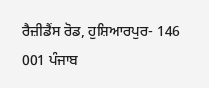ਰੈਜ਼ੀਡੈਂਸ ਰੋਡ, ਹੁਸ਼ਿਆਰਪੁਰ- 146 001 ਪੰਜਾਬ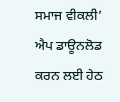ਸਮਾਜ ਵੀਕਲੀ’ ਐਪ ਡਾਊਨਲੋਡ ਕਰਨ ਲਈ ਹੇਠ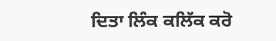ਦਿਤਾ ਲਿੰਕ ਕਲਿੱਕ ਕਰੋ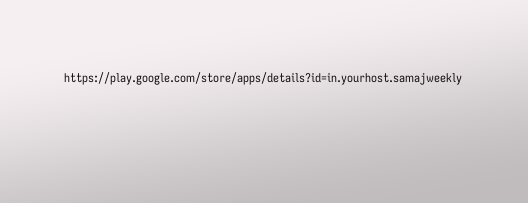https://play.google.com/store/apps/details?id=in.yourhost.samajweekly